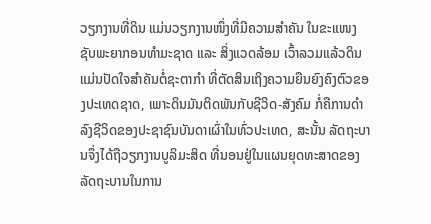ວຽກງານທີ່ດິນ ແມ່ນວຽກງານໜຶ່ງທີ່ມີຄວາມສຳຄັນ ໃນຂະແໜງ ຊັບພະຍາກອນທຳມະຊາດ ແລະ ສິ່ງແວດລ້ອມ ເວົ້າລວມແລ້ວດິນແມ່ນປັດໃຈສຳຄັນຕໍ່ຊະຕາກຳ ທີ່ຕັດສິນເຖິງຄວາມຍືນຍົງຄົງຕົວຂອງປະເທດຊາດ, ເພາະດິນມັນຕິດພັນກັບຊີວິດ-ສັງຄົມ ກໍ່ຄືການດໍາລົງຊີວິດຂອງປະຊາຊົນບັນດາເຜົ່າໃນທົ່ວປະເທດ, ສະນັ້ນ ລັດຖະບານຈຶ່ງໄດ້ຖືວຽກງານບູລິມະສິດ ທີ່ນອນຢູ່ໃນແຜນຍຸດທະສາດຂອງລັດຖະບານໃນການ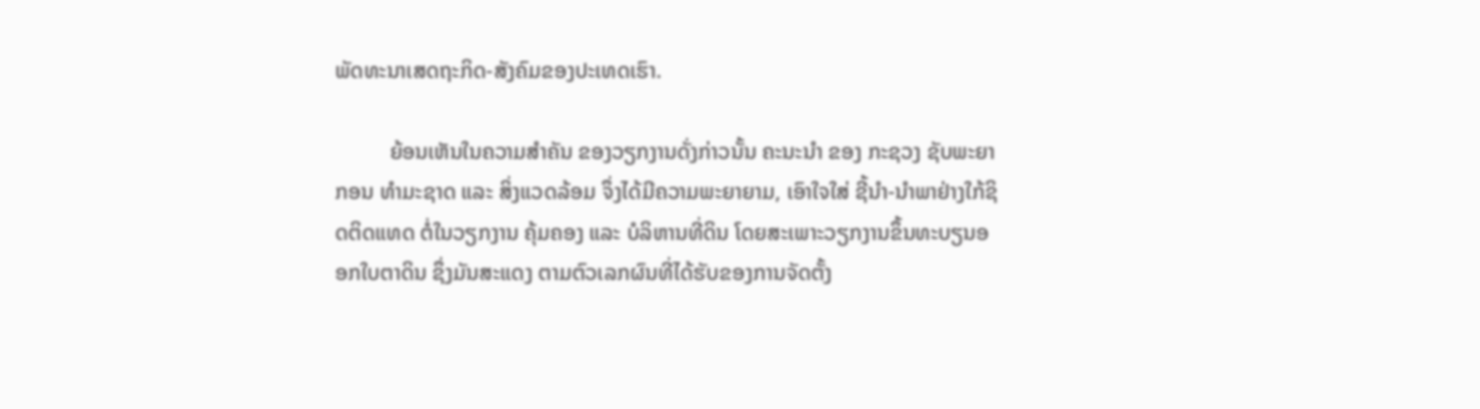ພັດທະນາເສດຖະກິດ-ສັງຄົມຂອງປະເທດເຮົາ.

          ຍ້ອນເຫັນໃນຄວາມສຳຄັນ ຂອງວຽກງານດັ່ງກ່າວນັ້ນ ຄະນະນຳ ຂອງ ກະຊວງ ຊັບພະຍາກອນ ທຳມະຊາດ ແລະ ສິ່ງແວດລ້ອມ ຈຶ່ງໄດ້ມີຄວາມພະຍາຍາມ, ເອົາໃຈໃສ່ ຊີ້ນຳ-ນຳພາຢ່າງໃກ້ຊິດຕິດແທດ ຕໍ່ໃນວຽກງານ ຄຸ້ມຄອງ ແລະ ບໍລິຫານທີ່ດິນ ໂດຍສະເພາະວຽກງານຂຶ້ນທະບຽນອອກໃບຕາດິນ ຊຶ່ງມັນສະແດງ ຕາມຕົວເລກຜົນທີ່ໄດ້ຮັບຂອງການຈັດຕັ້ງ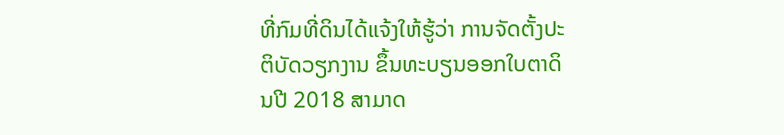ທີ່ກົມທີ່ດິນໄດ້ແຈ້ງໃຫ້ຮູ້ວ່າ ການຈັດຕັ້ງປະຕິບັດວຽກງານ ຂຶ້ນທະບຽນອອກໃບຕາດິນປີ 2018 ສາມາດ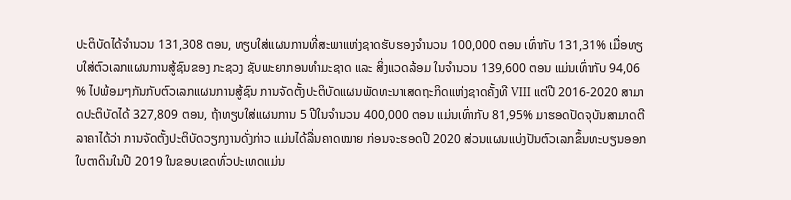ປະຕິບັດໄດ້ຈໍານວນ 131,308 ຕອນ, ທຽບໃສ່ແຜນການທີ່ສະພາແຫ່ງຊາດຮັບຮອງຈຳນວນ 100,000 ຕອນ ເທົ່າກັບ 131,31% ເມື່ອທຽບໃສ່ຕົວເລກແຜນການສູ້ຊົນຂອງ ກະຊວງ ຊັບພະຍາກອນທຳມະຊາດ ແລະ ສິ່ງແວດລ້ອມ ໃນຈຳນວນ 139,600 ຕອນ ແມ່ນເທົ່າກັບ 94,06 % ໄປພ້ອມໆກັນກັບຕົວເລກແຜນການສູ້ຊົນ ການຈັດຕັ້ງປະຕິບັດແຜນພັດທະນາເສດຖະກິດແຫ່ງຊາດຄັ້ງທີ VIII ແຕ່ປີ 2016-2020 ສາມາດປະຕິບັດໄດ້ 327,809 ຕອນ, ຖ້າທຽບໃສ່ແຜນການ 5 ປີໃນຈໍານວນ 400,000 ຕອນ ແມ່ນເທົ່າກັບ 81,95% ມາຮອດປັດຈຸບັນສາມາດຕີລາຄາໄດ້ວ່າ ການຈັດຕັ້ງປະຕິບັດວຽກງານດັ່ງກ່າວ ແມ່ນໄດ້ລື່ນຄາດໝາຍ ກ່ອນຈະຮອດປີ 2020 ສ່ວນແຜນແບ່ງປັນຕົວເລກຂຶ້ນທະບຽນອອກໃບຕາດິນໃນປີ 2019 ໃນຂອບເຂດທົ່ວປະເທດແມ່ນ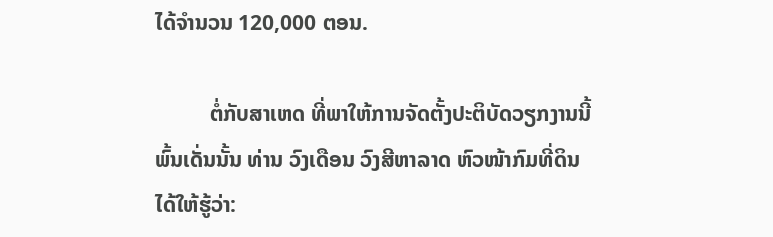ໄດ້ຈໍານວນ 120,000 ຕອນ.

          ຕໍ່ກັບສາເຫດ ທີ່ພາໃຫ້ການຈັດຕັ້ງປະຕິບັດວຽກງານນີ້ພົ້ນເດັ່ນນັ້ນ ທ່ານ ວົງເດືອນ ວົງສີຫາລາດ ຫົວໜ້າກົມທີ່ດິນໄດ້ໃຫ້ຮູ້ວ່າ: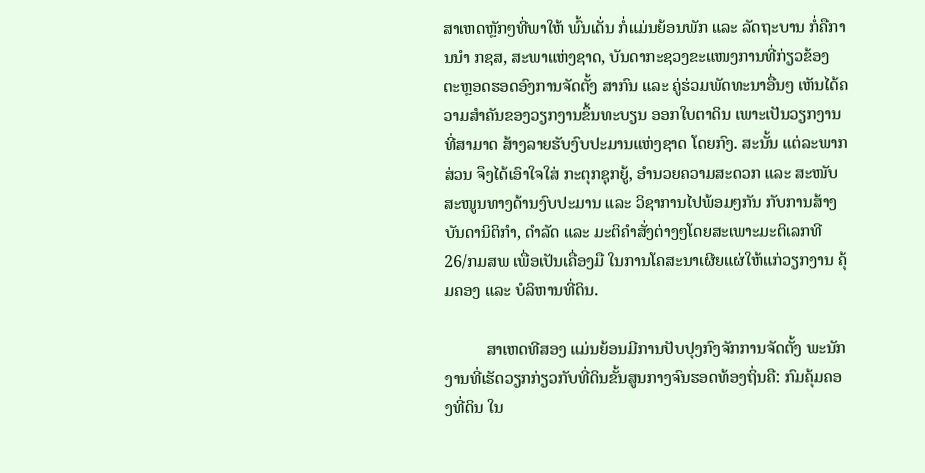ສາເຫດຫຼັກໆທີ່ພາໃຫ້ ພົ້ນເດັ່ນ ກໍ່ແມ່ນຍ້ອນພັກ ແລະ ລັດຖະບານ ກໍ່ຄືການນຳ ກຊສ, ສະພາແຫ່ງຊາດ, ບັນດາກະຊວງຂະແໜງການທີ່ກ່ຽວຂ້ອງ ຕະຫຼອດຮອດອົງການຈັດຕັ້ງ ສາກົນ ແລະ ຄູ່ຮ່ວມພັດທະນາອື່ນໆ ເຫັນໄດ້ຄວາມສຳຄັນຂອງວຽກງານຂຶ້ນທະບຽນ ອອກໃບຕາດິນ ເພາະເປັນວຽກງານທີ່ສາມາດ ສ້າງລາຍຮັບງົບປະມານແຫ່ງຊາດ ໂດຍກົງ. ສະນັ້ນ ແຕ່ລະພາກສ່ວນ ຈຶງໄດ້ເອົາໃຈໃສ່ ກະຕຸກຊຸກຍູ້, ອຳນວຍຄວາມສະດວກ ແລະ ສະໜັບສະໜູນທາງດ້ານງົບປະມານ ແລະ ວິຊາການໄປພ້ອມໆກັນ ກັບການສ້າງ ບັນດານິຕິກຳ, ດຳລັດ ແລະ ມະຕິຄຳສັ່ງຕ່າງໆໂດຍສະເພາະມະຕິເລກທີ 26/ກມສພ ເພື່ອເປັນເຄື່ອງມື ໃນການໂຄສະນາເຜີຍແຜ່ໃຫ້ແກ່ວຽກງານ ຄຸ້ມຄອງ ແລະ ບໍລິຫານທີ່ດິນ.

          ສາເຫດທີສອງ ແມ່ນຍ້ອນມີການປັບປຸງກົງຈັກການຈັດຕັ້ງ ພະນັກງານທີ່ເຮັດວຽກກ່ຽວກັບທີ່ດິນຂັ້ນສູນກາງຈົນຮອດທ້ອງຖິ່ນຄື: ກົມຄຸ້ມຄອງທີ່ດິນ ໃນ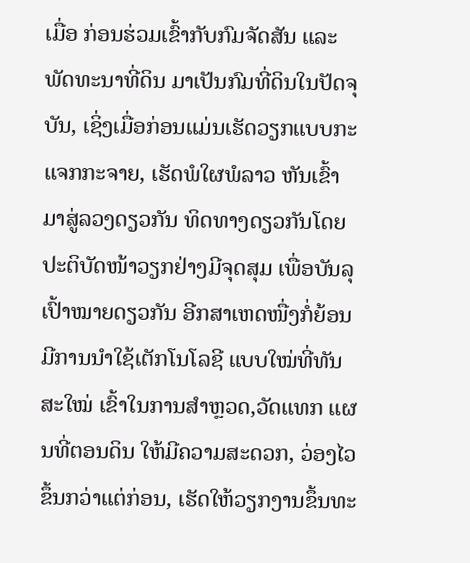ເມື່ອ ກ່ອນຮ່ວມເຂົ້າກັບກົມຈັດສັນ ແລະ ພັດທະນາທີ່ດິນ ມາເປັນກົມທີ່ດິນໃນປັດຈຸບັນ, ເຊິ່ງເມື່ອກ່ອນແມ່ນເຮັດວຽກແບບກະແຈກກະຈາຍ, ເຮັດພໍໃຜພໍລາວ ຫັນເຂົ້າມາສູ່ລວງດຽວກັນ ທິດທາງດຽວກັນໂດຍປະຕິບັດໜ້າວຽກຢ່າງມີຈຸດສຸມ ເພື່ອບັນລຸເປົ້າໝາຍດຽວກັນ ອີກສາເຫດໜື່ງກໍ່ຍ້ອນມີການນຳໃຊ້ເຕັກໂນໂລຊີ ແບບໃໝ່ທີ່ທັນສະໃໝ່ ເຂົ້າໃນການສຳຫຼວດ,ວັດແທກ ແຜນທີ່ຕອນດິນ ໃຫ້ມີຄວາມສະດວກ, ວ່ອງໄວຂຶ້ນກວ່າແຕ່ກ່ອນ, ເຮັດໃຫ້ວຽກງານຂຶ້ນທະ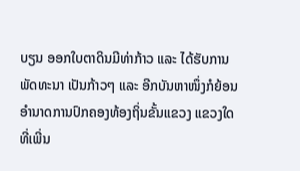ບຽນ ອອກໃບຕາດິນມີທ່າກ້າວ ແລະ ໄດ້ຮັບການພັດທະນາ ເປັນກ້າວໆ ແລະ ອີກບັນຫາໜຶ່ງກໍຍ້ອນອຳນາດການປົກຄອງທ້ອງຖິ່ນຂັ້ນແຂວງ ແຂວງໃດທີ່ເພີ່ນ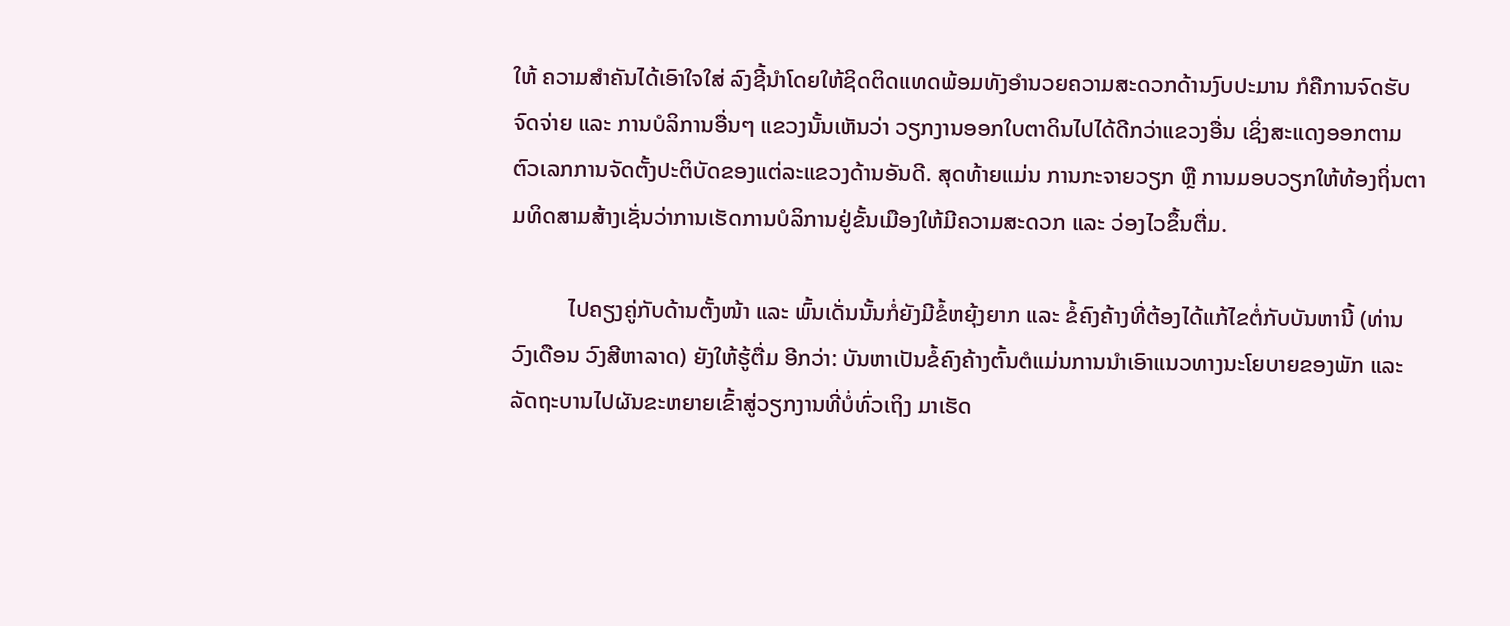ໃຫ້ ຄວາມສຳຄັນໄດ້ເອົາໃຈໃສ່ ລົງຊີ້ນໍາໂດຍໃຫ້ຊິດຕິດແທດພ້ອມທັງອໍານວຍຄວາມສະດວກດ້ານງົບປະມານ ກໍຄືການຈົດຮັບຈົດຈ່າຍ ແລະ ການບໍລິການອື່ນໆ ແຂວງນັ້ນເຫັນວ່າ ວຽກງານອອກໃບຕາດິນໄປໄດ້ດີກວ່າແຂວງອື່ນ ເຊິ່ງສະແດງອອກຕາມຕົວເລກການຈັດຕັ້ງປະຕິບັດຂອງແຕ່ລະແຂວງດ້ານອັນດີ. ສຸດທ້າຍແມ່ນ ການກະຈາຍວຽກ ຫຼື ການມອບວຽກໃຫ້ທ້ອງຖິ່ນຕາມທິດສາມສ້າງເຊັ່ນວ່າການເຮັດການບໍລິການຢູ່ຂັ້ນເມືອງໃຫ້ມີຄວາມສະດວກ ແລະ ວ່ອງໄວຂຶ້ນຕື່ມ.

          ໄປຄຽງຄູ່ກັບດ້ານຕັ້ງໜ້າ ແລະ ພົ້ນເດັ່ນນັ້ນກໍ່ຍັງມີຂໍ້ຫຍຸ້ງຍາກ ແລະ ຂໍ້ຄົງຄ້າງທີ່ຕ້ອງໄດ້ແກ້ໄຂຕໍ່ກັບບັນຫານີ້ (ທ່ານ ວົງເດືອນ ວົງສີຫາລາດ) ຍັງໃຫ້ຮູ້ຕື່ມ ອີກວ່າ: ບັນຫາເປັນຂໍ້ຄົງຄ້າງຕົ້ນຕໍແມ່ນການນຳເອົາແນວທາງນະໂຍບາຍຂອງພັກ ແລະ ລັດຖະບານໄປຜັນຂະຫຍາຍເຂົ້າສູ່ວຽກງານທີ່ບໍ່ທົ່ວເຖິງ ມາເຮັດ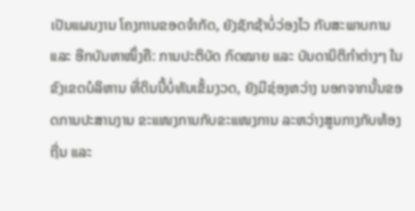ເປັນແຜນງານ ໂຄງການຂອດຈຳກັດ, ຍັງຊັກຊ້າບໍ່ວ່ອງໄວ ກັບສະພາບການ ແລະ ອີກບັນຫາໜຶ່ງຄື: ການປະຕິບັດ ກົດໝາຍ ແລະ ບັນດານິຕິກຳຕ່າງໆ ໃນຂົງເຂດບໍລິຫານ ທີ່ດິນນີ້ບໍ່ທັນເຂັ້ມງວດ, ຍັງມີຊ່ອງຫວ່າງ ນອກຈາກນັ້ນຂອດການປະສານງານ ຂະແໜງການກັບຂະແໜງການ ລະຫວ່າງສູນກາງກັບທ້ອງຖີ່ນ ແລະ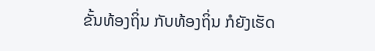ຂັ້ນທ້ອງຖິ່ນ ກັບທ້ອງຖິ່ນ ກໍຍັງເຮັດ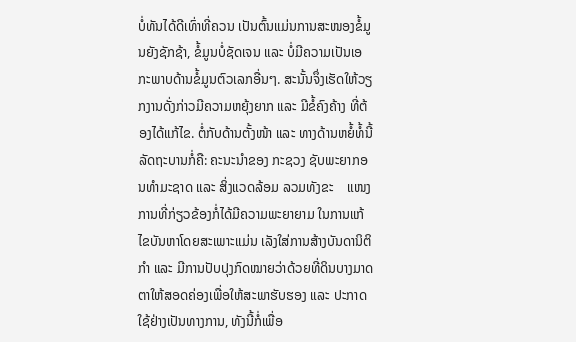ບໍ່ທັນໄດ້ດີເທົ່າທີ່ຄວນ ເປັນຕົ້ນແມ່ນການສະໜອງຂໍ້ມູນຍັງຊັກຊ້າ, ຂໍ້ມູນບໍ່ຊັດເຈນ ແລະ ບໍ່ມີຄວາມເປັນເອກະພາບດ້ານຂໍ້ມູນຕົວເລກອື່ນໆ. ສະນັ້ນຈຶ່ງເຮັດໃຫ້ວຽກງານດັ່ງກ່າວມີຄວາມຫຍຸ້ງຍາກ ແລະ ມີຂໍ້ຄົງຄ້າງ ທີ່ຕ້ອງໄດ້ແກ້ໄຂ. ຕໍ່ກັບດ້ານຕັ້ງໜ້າ ແລະ ທາງດ້ານຫຍໍ້ທໍ້ນີ້ລັດຖະບານກໍ່ຄື: ຄະນະນຳຂອງ ກະຊວງ ຊັບພະຍາກອນທຳມະຊາດ ແລະ ສິ່ງແວດລ້ອມ ລວມທັງຂະ    ແໜງການທີ່ກ່ຽວຂ້ອງກໍ່ໄດ້ມີຄວາມພະຍາຍາມ ໃນການແກ້ໄຂບັນຫາໂດຍສະເພາະແມ່ນ ເລັງໃສ່ການສ້າງບັນດານິຕິກຳ ແລະ ມີການປັບປຸງກົດໝາຍວ່າດ້ວຍທີ່ດິນບາງມາດຕາໃຫ້ສອດຄ່ອງເພື່ອໃຫ້ສະພາຮັບຮອງ ແລະ ປະກາດໃຊ້ຢ່າງເປັນທາງການ, ທັງນີ້ກໍ່ເພື່ອ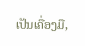ເປັນເຄື່ອງມື,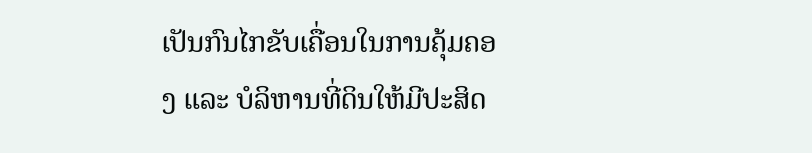ເປັນກົນໄກຂັບເຄື່ອນໃນການຄຸ້ມຄອງ ແລະ ບໍລິຫານທີ່ດິນໃຫ້ມີປະສິດ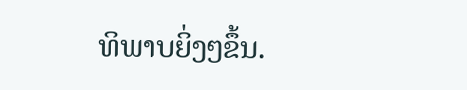ທິພາບຍິ່ງໆຂຶ້ນ.